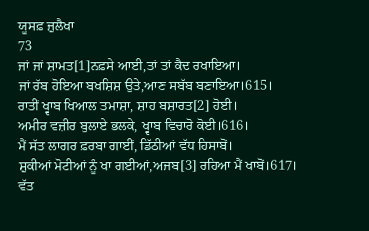ਯੂਸਫ਼ ਜ਼ੁਲੈਖਾ
73
ਜਾਂ ਜਾਂ ਸ਼ਾਮਤ[1]ਨਫ਼ਸੇ ਆਈ,ਤਾਂ ਤਾਂ ਕੈਦ ਰਖਾਇਆ।
ਜਾਂ ਰੱਬ ਹੋਇਆ ਬਖਸ਼ਿਸ਼ ਉਤੇ,ਆਣ ਸਬੱਬ ਬਣਾਇਆ।615।
ਰਾਤੀਂ ਖ੍ਵਾਬ ਖਿਆਲ ਤਮਾਸ਼ਾ, ਸ਼ਾਹ ਬਸ਼ਾਰਤ[2] ਹੋਈ।
ਅਮੀਰ ਵਜ਼ੀਰ ਬੁਲਾਏ ਭਲਕੇ, ਖ੍ਵਾਬ ਵਿਚਾਰੋ ਕੋਈ।616।
ਮੈਂ ਸੱਤ ਲਾਗਰ ਫ਼ਰਬਾ ਗਾਈਂ, ਡਿੱਠੀਆਂ ਵੱਧ ਹਿਸਾਬੋਂ।
ਸ਼ੁਕੀਆਂ ਮੋਟੀਆਂ ਨੂੰ ਖਾ ਗਈਆਂ,ਅਜਬ[3] ਰਹਿਆ ਮੈਂ ਖਾਬੋਂ।617।
ਵੱਤ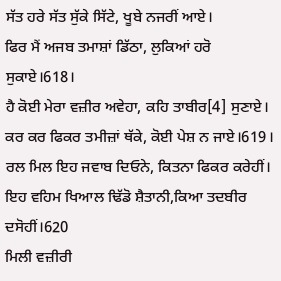ਸੱਤ ਹਰੇ ਸੱਤ ਸੁੱਕੇ ਸਿੱਟੇ, ਖੂਬੇ ਨਜਰੀਂ ਆਏ।
ਫਿਰ ਮੈਂ ਅਜਬ ਤਮਾਸ਼ਾਂ ਡਿੱਠਾ, ਲੁਕਿਆਂ ਹਰੋ ਸੁਕਾਏ।618।
ਹੈ ਕੋਈ ਮੇਰਾ ਵਜ਼ੀਰ ਅਵੇਹਾ, ਕਹਿ ਤਾਬੀਰ[4] ਸੁਣਾਏ।
ਕਰ ਕਰ ਫਿਕਰ ਤਮੀਜ਼ਾਂ ਥੱਕੇ, ਕੋਈ ਪੇਸ਼ ਨ ਜਾਏ।619।
ਰਲ ਮਿਲ ਇਹ ਜਵਾਬ ਦਿਓਨੇ, ਕਿਤਨਾ ਫਿਕਰ ਕਰੇਹੀਂ।
ਇਹ ਵਹਿਮ ਖਿਆਲ ਢਿੱਡੋ ਸ਼ੈਤਾਨੀ,ਕਿਆ ਤਦਬੀਰ ਦਸੋਹੀਂ।620
ਮਿਲੀ ਵਜ਼ੀਰੀ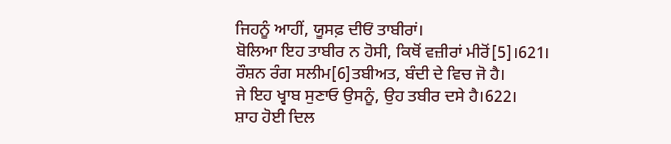ਜਿਹਨੂੰ ਆਹੀਂ, ਯੂਸਫ਼ ਦੀਓਂ ਤਾਬੀਰਾਂ।
ਬੋਲਿਆ ਇਹ ਤਾਬੀਰ ਨ ਹੋਸੀ, ਕਿਥੋਂ ਵਜ਼ੀਰਾਂ ਮੀਰੋਂ[5]।621।
ਰੌਸ਼ਨ ਰੰਗ ਸਲੀਮ[6]ਤਬੀਅਤ, ਬੰਦੀ ਦੇ ਵਿਚ ਜੋ ਹੈ।
ਜੇ ਇਹ ਖ੍ਵਾਬ ਸੁਣਾਓ ਉਸਨੂੰ, ਉਹ ਤਬੀਰ ਦਸੇ ਹੈ।622।
ਸ਼ਾਹ ਹੋਈ ਦਿਲ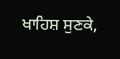ਖਾਹਿਸ਼ ਸੁਣਕੇ,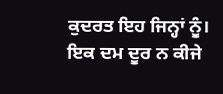ਕੁਦਰਤ ਇਹ ਜਿਨ੍ਹਾਂ ਨੂੰ।
ਇਕ ਦਮ ਦੂਰ ਨ ਕੀਜੇ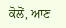ਕੋਲੋਂ, ਆਣ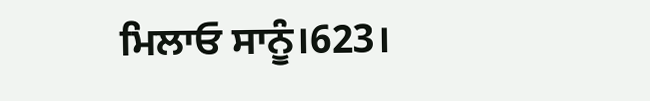ਮਿਲਾਓ ਸਾਨੂੰ।623।